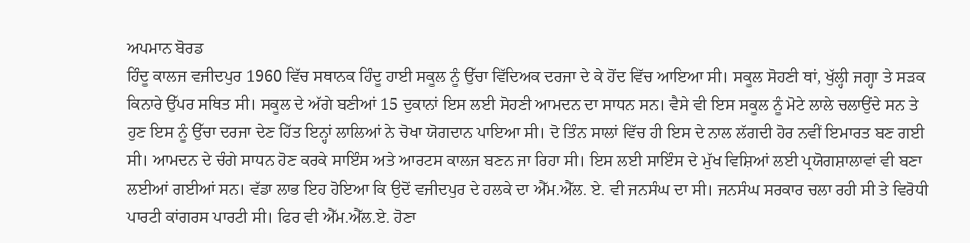ਅਪਮਾਨ ਬੋਰਡ
ਹਿੰਦੂ ਕਾਲਜ ਵਜੀਦਪੁਰ 1960 ਵਿੱਚ ਸਥਾਨਕ ਹਿੰਦੂ ਹਾਈ ਸਕੂਲ ਨੂੰ ਉੱਚਾ ਵਿੱਦਿਅਕ ਦਰਜਾ ਦੇ ਕੇ ਹੋਂਦ ਵਿੱਚ ਆਇਆ ਸੀ। ਸਕੂਲ ਸੋਹਣੀ ਥਾਂ, ਖੁੱਲ੍ਹੀ ਜਗ੍ਹਾ ਤੇ ਸੜਕ ਕਿਨਾਰੇ ਉੱਪਰ ਸਥਿਤ ਸੀ। ਸਕੂਲ ਦੇ ਅੱਗੇ ਬਣੀਆਂ 15 ਦੁਕਾਨਾਂ ਇਸ ਲਈ ਸੋਹਣੀ ਆਮਦਨ ਦਾ ਸਾਧਨ ਸਨ। ਵੈਸੇ ਵੀ ਇਸ ਸਕੂਲ ਨੂੰ ਮੋਟੇ ਲਾਲੇ ਚਲਾਉਂਦੇ ਸਨ ਤੇ ਹੁਣ ਇਸ ਨੂੰ ਉੱਚਾ ਦਰਜਾ ਦੇਣ ਹਿੱਤ ਇਨ੍ਹਾਂ ਲਾਲਿਆਂ ਨੇ ਚੋਖਾ ਯੋਗਦਾਨ ਪਾਇਆ ਸੀ। ਦੋ ਤਿੰਨ ਸਾਲਾਂ ਵਿੱਚ ਹੀ ਇਸ ਦੇ ਨਾਲ ਲੱਗਦੀ ਹੋਰ ਨਵੀਂ ਇਮਾਰਤ ਬਣ ਗਈ ਸੀ। ਆਮਦਨ ਦੇ ਚੰਗੇ ਸਾਧਨ ਹੋਣ ਕਰਕੇ ਸਾਇੰਸ ਅਤੇ ਆਰਟਸ ਕਾਲਜ ਬਣਨ ਜਾ ਰਿਹਾ ਸੀ। ਇਸ ਲਈ ਸਾਇੰਸ ਦੇ ਮੁੱਖ ਵਿਸ਼ਿਆਂ ਲਈ ਪ੍ਰਯੋਗਸ਼ਾਲਾਵਾਂ ਵੀ ਬਣਾ ਲਈਆਂ ਗਈਆਂ ਸਨ। ਵੱਡਾ ਲਾਭ ਇਹ ਹੋਇਆ ਕਿ ਉਦੋਂ ਵਜੀਦਪੁਰ ਦੇ ਹਲਕੇ ਦਾ ਐੱਮ.ਐੱਲ. ਏ. ਵੀ ਜਨਸੰਘ ਦਾ ਸੀ। ਜਨਸੰਘ ਸਰਕਾਰ ਚਲਾ ਰਹੀ ਸੀ ਤੇ ਵਿਰੋਧੀ ਪਾਰਟੀ ਕਾਂਗਰਸ ਪਾਰਟੀ ਸੀ। ਫਿਰ ਵੀ ਐੱਮ.ਐੱਲ.ਏ. ਹੋਣਾ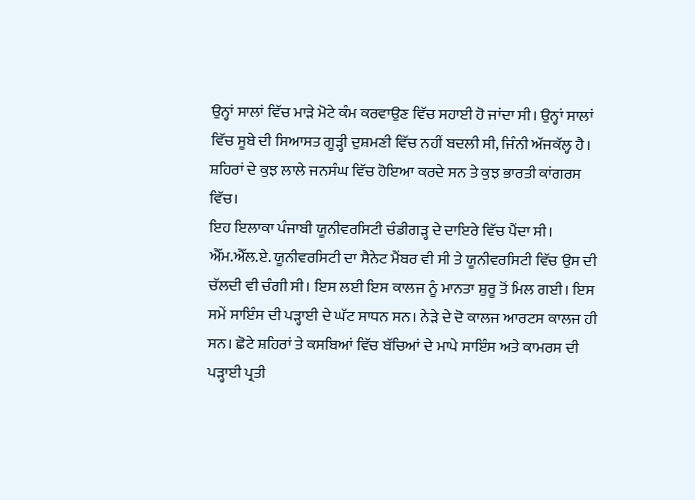ਉਨ੍ਹਾਂ ਸਾਲਾਂ ਵਿੱਚ ਮਾੜੇ ਮੋਟੇ ਕੰਮ ਕਰਵਾਉਣ ਵਿੱਚ ਸਹਾਈ ਹੋ ਜਾਂਦਾ ਸੀ। ਉਨ੍ਹਾਂ ਸਾਲਾਂ ਵਿੱਚ ਸੂਬੇ ਦੀ ਸਿਆਸਤ ਗੂੜ੍ਹੀ ਦੁਸ਼ਮਣੀ ਵਿੱਚ ਨਹੀਂ ਬਦਲੀ ਸੀ, ਜਿੰਨੀ ਅੱਜਕੱਲ੍ਹ ਹੈ। ਸ਼ਹਿਰਾਂ ਦੇ ਕੁਝ ਲਾਲੇ ਜਨਸੰਘ ਵਿੱਚ ਹੋਇਆ ਕਰਦੇ ਸਨ ਤੇ ਕੁਝ ਭਾਰਤੀ ਕਾਂਗਰਸ ਵਿੱਚ।
ਇਹ ਇਲਾਕਾ ਪੰਜਾਬੀ ਯੂਨੀਵਰਸਿਟੀ ਚੰਡੀਗੜ੍ਹ ਦੇ ਦਾਇਰੇ ਵਿੱਚ ਪੈਂਦਾ ਸੀ। ਐੱਮ.ਐੱਲ.ਏ. ਯੂਨੀਵਰਸਿਟੀ ਦਾ ਸੈਨੇਟ ਮੈਂਬਰ ਵੀ ਸੀ ਤੇ ਯੂਨੀਵਰਸਿਟੀ ਵਿੱਚ ਉਸ ਦੀ ਚੱਲਦੀ ਵੀ ਚੰਗੀ ਸੀ। ਇਸ ਲਈ ਇਸ ਕਾਲਜ ਨੂੰ ਮਾਨਤਾ ਸ਼ੁਰੂ ਤੋਂ ਮਿਲ ਗਈ। ਇਸ ਸਮੇਂ ਸਾਇੰਸ ਦੀ ਪੜ੍ਹਾਈ ਦੇ ਘੱਟ ਸਾਧਨ ਸਨ। ਨੇੜੇ ਦੇ ਦੋ ਕਾਲਜ ਆਰਟਸ ਕਾਲਜ ਹੀ ਸਨ। ਛੋਟੇ ਸ਼ਹਿਰਾਂ ਤੇ ਕਸਬਿਆਂ ਵਿੱਚ ਬੱਚਿਆਂ ਦੇ ਮਾਪੇ ਸਾਇੰਸ ਅਤੇ ਕਾਮਰਸ ਦੀ ਪੜ੍ਹਾਈ ਪ੍ਰਤੀ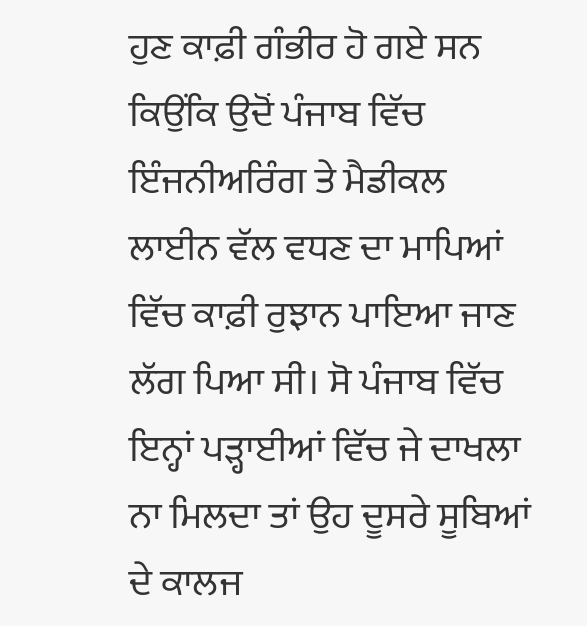ਹੁਣ ਕਾਫ਼ੀ ਗੰਭੀਰ ਹੋ ਗਏ ਸਨ ਕਿਉਂਕਿ ਉਦੋਂ ਪੰਜਾਬ ਵਿੱਚ ਇੰਜਨੀਅਰਿੰਗ ਤੇ ਮੈਡੀਕਲ ਲਾਈਨ ਵੱਲ ਵਧਣ ਦਾ ਮਾਪਿਆਂ ਵਿੱਚ ਕਾਫ਼ੀ ਰੁਝਾਨ ਪਾਇਆ ਜਾਣ ਲੱਗ ਪਿਆ ਸੀ। ਸੋ ਪੰਜਾਬ ਵਿੱਚ ਇਨ੍ਹਾਂ ਪੜ੍ਹਾਈਆਂ ਵਿੱਚ ਜੇ ਦਾਖਲਾ ਨਾ ਮਿਲਦਾ ਤਾਂ ਉਹ ਦੂਸਰੇ ਸੂਬਿਆਂ ਦੇ ਕਾਲਜ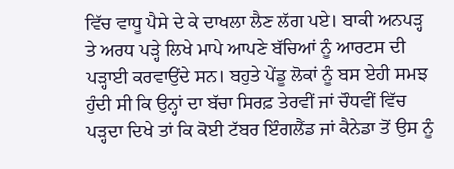ਵਿੱਚ ਵਾਧੂ ਪੈਸੇ ਦੇ ਕੇ ਦਾਖਲਾ ਲੈਣ ਲੱਗ ਪਏ। ਬਾਕੀ ਅਨਪੜ੍ਹ ਤੇ ਅਰਧ ਪੜ੍ਹੇ ਲਿਖੇ ਮਾਪੇ ਆਪਣੇ ਬੱਚਿਆਂ ਨੂੰ ਆਰਟਸ ਦੀ ਪੜ੍ਹਾਈ ਕਰਵਾਉਂਦੇ ਸਨ। ਬਹੁਤੇ ਪੇਂਡੂ ਲੋਕਾਂ ਨੂੰ ਬਸ ਏਹੀ ਸਮਝ ਹੁੰਦੀ ਸੀ ਕਿ ਉਨ੍ਹਾਂ ਦਾ ਬੱਚਾ ਸਿਰਫ਼ ਤੇਰਵੀਂ ਜਾਂ ਚੌਧਵੀਂ ਵਿੱਚ ਪੜ੍ਹਦਾ ਦਿਖੇ ਤਾਂ ਕਿ ਕੋਈ ਟੱਬਰ ਇੰਗਲੈਂਡ ਜਾਂ ਕੈਨੇਡਾ ਤੋਂ ਉਸ ਨੂੰ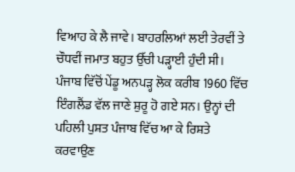ਵਿਆਹ ਕੇ ਲੈ ਜਾਵੇ। ਬਾਹਰਲਿਆਂ ਲਈ ਤੇਰਵੀਂ ਤੇ ਚੌਧਵੀਂ ਜਮਾਤ ਬਹੁਤ ਉੱਚੀ ਪੜ੍ਹਾਈ ਹੁੰਦੀ ਸੀ।
ਪੰਜਾਬ ਵਿੱਚੋਂ ਪੇਂਡੂ ਅਨਪੜ੍ਹ ਲੋਕ ਕਰੀਬ 1960 ਵਿੱਚ ਇੰਗਲੈਂਡ ਵੱਲ ਜਾਣੇ ਸ਼ੁਰੂ ਹੋ ਗਏ ਸਨ। ਉਨ੍ਹਾਂ ਦੀ ਪਹਿਲੀ ਪੁਸ਼ਤ ਪੰਜਾਬ ਵਿੱਚ ਆ ਕੇ ਰਿਸ਼ਤੇ ਕਰਵਾਉਣ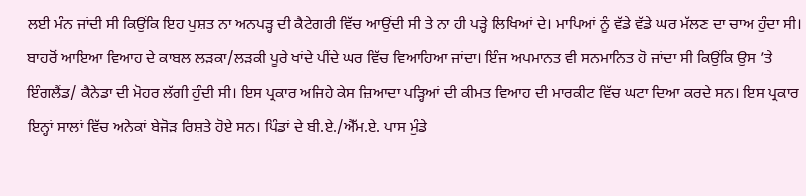ਲਈ ਮੰਨ ਜਾਂਦੀ ਸੀ ਕਿਉਂਕਿ ਇਹ ਪੁਸ਼ਤ ਨਾ ਅਨਪੜ੍ਹ ਦੀ ਕੈਟੇਗਰੀ ਵਿੱਚ ਆਉਂਦੀ ਸੀ ਤੇ ਨਾ ਹੀ ਪੜ੍ਹੇ ਲਿਖਿਆਂ ਦੇ। ਮਾਪਿਆਂ ਨੂੰ ਵੱਡੇ ਵੱਡੇ ਘਰ ਮੱਲਣ ਦਾ ਚਾਅ ਹੁੰਦਾ ਸੀ। ਬਾਹਰੋਂ ਆਇਆ ਵਿਆਹ ਦੇ ਕਾਬਲ ਲੜਕਾ/ਲੜਕੀ ਪੂਰੇ ਖਾਂਦੇ ਪੀਂਦੇ ਘਰ ਵਿੱਚ ਵਿਆਹਿਆ ਜਾਂਦਾ। ਇੰਜ ਅਪਮਾਨਤ ਵੀ ਸਨਮਾਨਿਤ ਹੋ ਜਾਂਦਾ ਸੀ ਕਿਉਂਕਿ ਉਸ ’ਤੇ ਇੰਗਲੈਂਡ/ ਕੈਨੇਡਾ ਦੀ ਮੋਹਰ ਲੱਗੀ ਹੁੰਦੀ ਸੀ। ਇਸ ਪ੍ਰਕਾਰ ਅਜਿਹੇ ਕੇਸ ਜ਼ਿਆਦਾ ਪੜ੍ਹਿਆਂ ਦੀ ਕੀਮਤ ਵਿਆਹ ਦੀ ਮਾਰਕੀਟ ਵਿੱਚ ਘਟਾ ਦਿਆ ਕਰਦੇ ਸਨ। ਇਸ ਪ੍ਰਕਾਰ ਇਨ੍ਹਾਂ ਸਾਲਾਂ ਵਿੱਚ ਅਨੇਕਾਂ ਬੇਜੋੜ ਰਿਸ਼ਤੇ ਹੋਏ ਸਨ। ਪਿੰਡਾਂ ਦੇ ਬੀ.ਏ./ਐੱਮ.ਏ. ਪਾਸ ਮੁੰਡੇ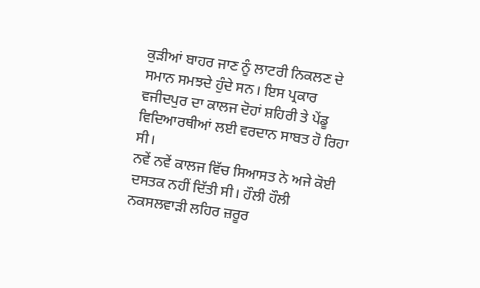ਕੁੜੀਆਂ ਬਾਹਰ ਜਾਣ ਨੂੰ ਲਾਟਰੀ ਨਿਕਲਣ ਦੇ ਸਮਾਨ ਸਮਝਦੇ ਹੁੰਦੇ ਸਨ। ਇਸ ਪ੍ਰਕਾਰ ਵਜੀਦਪੁਰ ਦਾ ਕਾਲਜ ਦੋਹਾਂ ਸ਼ਹਿਰੀ ਤੇ ਪੇਂਡੂ ਵਿਦਿਆਰਥੀਆਂ ਲਈ ਵਰਦਾਨ ਸਾਬਤ ਹੋ ਰਿਹਾ ਸੀ।
ਨਵੇਂ ਨਵੇਂ ਕਾਲਜ ਵਿੱਚ ਸਿਆਸਤ ਨੇ ਅਜੇ ਕੋਈ ਦਸਤਕ ਨਹੀਂ ਦਿੱਤੀ ਸੀ। ਹੌਲੀ ਹੌਲੀ ਨਕਸਲਵਾੜੀ ਲਹਿਰ ਜ਼ਰੂਰ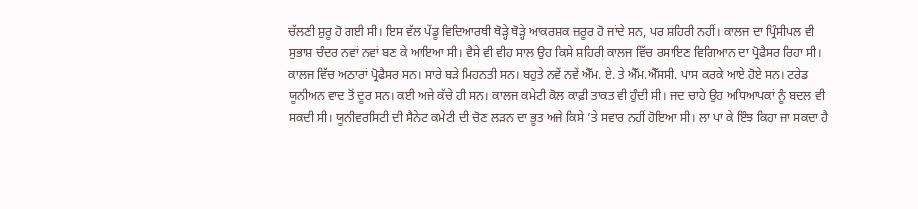ਚੱਲਣੀ ਸ਼ੁਰੂ ਹੋ ਗਈ ਸੀ। ਇਸ ਵੱਲ ਪੇਂਡੂ ਵਿਦਿਆਰਥੀ ਥੋੜ੍ਹੇ ਥੋੜ੍ਹੇ ਆਕਰਸ਼ਕ ਜ਼ਰੂਰ ਹੋ ਜਾਂਦੇ ਸਨ, ਪਰ ਸ਼ਹਿਰੀ ਨਹੀਂ। ਕਾਲਜ ਦਾ ਪ੍ਰਿੰਸੀਪਲ ਵੀ ਸੁਭਾਸ਼ ਚੰਦਰ ਨਵਾਂ ਨਵਾਂ ਬਣ ਕੇ ਆਇਆ ਸੀ। ਵੈਸੇ ਵੀ ਵੀਹ ਸਾਲ ਉਹ ਕਿਸੇ ਸ਼ਹਿਰੀ ਕਾਲਜ ਵਿੱਚ ਰਸਾਇਣ ਵਿਗਿਆਨ ਦਾ ਪ੍ਰੋਫੈਸਰ ਰਿਹਾ ਸੀ। ਕਾਲਜ ਵਿੱਚ ਅਠਾਰਾਂ ਪ੍ਰੋਫੈਸਰ ਸਨ। ਸਾਰੇ ਬੜੇ ਮਿਹਨਤੀ ਸਨ। ਬਹੁਤੇ ਨਵੇਂ ਨਵੇਂ ਐੱਮ. ਏ. ਤੇ ਐੱਮ.ਐੱਸਸੀ. ਪਾਸ ਕਰਕੇ ਆਏ ਹੋਏ ਸਨ। ਟਰੇਡ ਯੂਨੀਅਨ ਵਾਦ ਤੋਂ ਦੂਰ ਸਨ। ਕਈ ਅਜੇ ਕੱਚੇ ਹੀ ਸਨ। ਕਾਲਜ ਕਮੇਟੀ ਕੋਲ ਕਾਫ਼ੀ ਤਾਕਤ ਵੀ ਹੁੰਦੀ ਸੀ। ਜਦ ਚਾਹੇ ਉਹ ਅਧਿਆਪਕਾਂ ਨੂੰ ਬਦਲ ਵੀ ਸਕਦੀ ਸੀ। ਯੂਨੀਵਰਸਿਟੀ ਦੀ ਸੈਨੇਟ ਕਮੇਟੀ ਦੀ ਚੋਣ ਲੜਨ ਦਾ ਭੂਤ ਅਜੇ ਕਿਸੇ ’ਤੇ ਸਵਾਰ ਨਹੀਂ ਹੋਇਆ ਸੀ। ਲਾ ਪਾ ਕੇ ਇੰਝ ਕਿਹਾ ਜਾ ਸਕਦਾ ਹੈ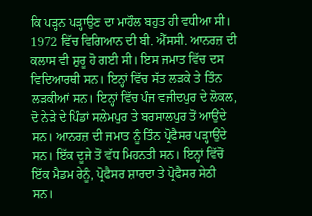ਕਿ ਪੜ੍ਹਨ ਪੜ੍ਹਾਉਣ ਦਾ ਮਾਹੌਲ ਬਹੁਤ ਹੀ ਵਧੀਆ ਸੀ।
1972 ਵਿੱਚ ਵਿਗਿਆਨ ਦੀ ਬੀ. ਐੱਸਸੀ. ਆਨਰਜ਼ ਦੀ ਕਲਾਸ ਵੀ ਸ਼ੁਰੂ ਹੋ ਗਈ ਸੀ। ਇਸ ਜਮਾਤ ਵਿੱਚ ਦਸ ਵਿਦਿਆਰਥੀ ਸਨ। ਇਨ੍ਹਾਂ ਵਿੱਚ ਸੱਤ ਲੜਕੇ ਤੇ ਤਿੰਨ ਲੜਕੀਆਂ ਸਨ। ਇਨ੍ਹਾਂ ਵਿੱਚ ਪੰਜ ਵਜੀਦਪੁਰ ਦੇ ਲੋਕਲ, ਦੋ ਨੇੜੇ ਦੇ ਪਿੰਡਾਂ ਸਲੇਮਪੁਰ ਤੇ ਬਰਸਾਲਪੁਰ ਤੋਂ ਆਉਂਦੇ ਸਨ। ਆਨਰਜ਼ ਦੀ ਜਮਾਤ ਨੂੰ ਤਿੰਨ ਪ੍ਰੋਫੈਸਰ ਪੜ੍ਹਾਉਂਦੇ ਸਨ। ਇੱਕ ਦੂਜੇ ਤੋਂ ਵੱਧ ਮਿਹਨਤੀ ਸਨ। ਇਨ੍ਹਾਂ ਵਿੱਚੋਂ ਇੱਕ ਮੈਡਮ ਰੇਨੂੰ, ਪ੍ਰੋਫੈਸਰ ਸ਼ਾਰਦਾ ਤੇ ਪ੍ਰੋਫੈਸਰ ਸੇਠੀ ਸਨ।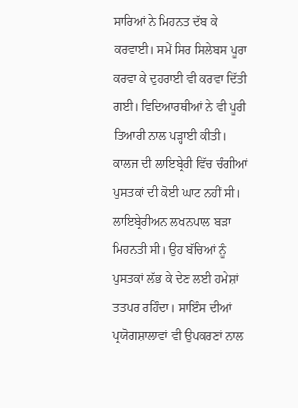ਸਾਰਿਆਂ ਨੇ ਮਿਹਨਤ ਦੱਬ ਕੇ ਕਰਵਾਈ। ਸਮੇਂ ਸਿਰ ਸਿਲੇਬਸ ਪੂਰਾ ਕਰਵਾ ਕੇ ਦੁਹਰਾਈ ਵੀ ਕਰਵਾ ਦਿੱਤੀ ਗਈ। ਵਿਦਿਆਰਥੀਆਂ ਨੇ ਵੀ ਪੂਰੀ ਤਿਆਰੀ ਨਾਲ ਪੜ੍ਹਾਈ ਕੀਤੀ। ਕਾਲਜ ਦੀ ਲਾਇਬ੍ਰੇਰੀ ਵਿੱਚ ਚੰਗੀਆਂ ਪੁਸਤਕਾਂ ਦੀ ਕੋਈ ਘਾਟ ਨਹੀਂ ਸੀ। ਲਾਇਬ੍ਰੇਰੀਅਨ ਲਖਨਪਾਲ ਬੜਾ ਮਿਹਨਤੀ ਸੀ। ਉਹ ਬੱਚਿਆਂ ਨੂੰ ਪੁਸਤਕਾਂ ਲੱਭ ਕੇ ਦੇਣ ਲਈ ਹਮੇਸ਼ਾਂ ਤਤਪਰ ਰਹਿੰਦਾ। ਸਾਇੰਸ ਦੀਆਂ ਪ੍ਰਯੋਗਸ਼ਾਲਾਵਾਂ ਵੀ ਉਪਕਰਣਾਂ ਨਾਲ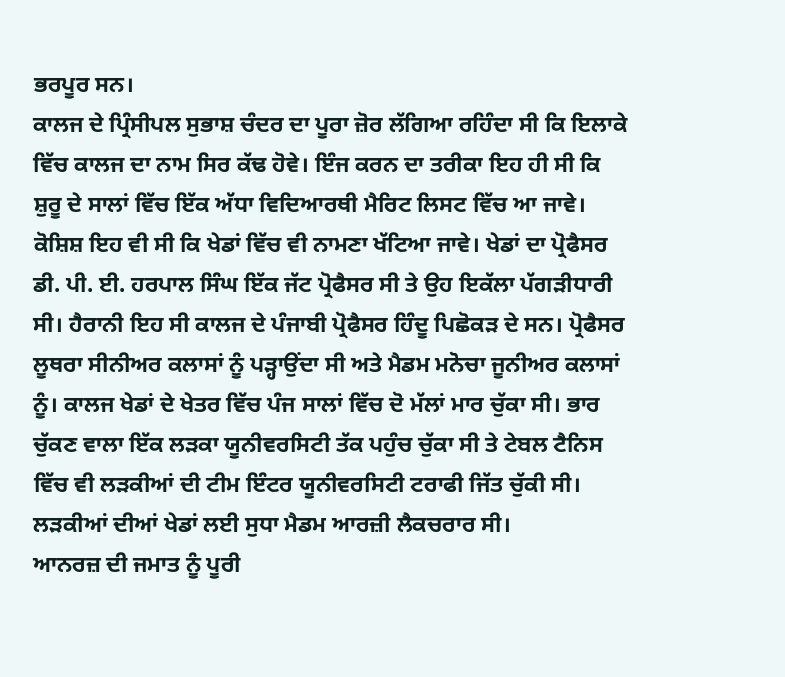ਭਰਪੂਰ ਸਨ।
ਕਾਲਜ ਦੇ ਪ੍ਰਿੰਸੀਪਲ ਸੁਭਾਸ਼ ਚੰਦਰ ਦਾ ਪੂਰਾ ਜ਼ੋਰ ਲੱਗਿਆ ਰਹਿੰਦਾ ਸੀ ਕਿ ਇਲਾਕੇ ਵਿੱਚ ਕਾਲਜ ਦਾ ਨਾਮ ਸਿਰ ਕੱਢ ਹੋਵੇ। ਇੰਜ ਕਰਨ ਦਾ ਤਰੀਕਾ ਇਹ ਹੀ ਸੀ ਕਿ ਸ਼ੁਰੂ ਦੇ ਸਾਲਾਂ ਵਿੱਚ ਇੱਕ ਅੱਧਾ ਵਿਦਿਆਰਥੀ ਮੈਰਿਟ ਲਿਸਟ ਵਿੱਚ ਆ ਜਾਵੇ। ਕੋਸ਼ਿਸ਼ ਇਹ ਵੀ ਸੀ ਕਿ ਖੇਡਾਂ ਵਿੱਚ ਵੀ ਨਾਮਣਾ ਖੱਟਿਆ ਜਾਵੇ। ਖੇਡਾਂ ਦਾ ਪ੍ਰੋਫੈਸਰ ਡੀ. ਪੀ. ਈ. ਹਰਪਾਲ ਸਿੰਘ ਇੱਕ ਜੱਟ ਪ੍ਰੋਫੈਸਰ ਸੀ ਤੇ ਉਹ ਇਕੱਲਾ ਪੱਗੜੀਧਾਰੀ ਸੀ। ਹੈਰਾਨੀ ਇਹ ਸੀ ਕਾਲਜ ਦੇ ਪੰਜਾਬੀ ਪ੍ਰੋਫੈਸਰ ਹਿੰਦੂ ਪਿਛੋਕੜ ਦੇ ਸਨ। ਪ੍ਰੋਫੈਸਰ ਲੂਥਰਾ ਸੀਨੀਅਰ ਕਲਾਸਾਂ ਨੂੰ ਪੜ੍ਹਾਉਂਦਾ ਸੀ ਅਤੇ ਮੈਡਮ ਮਨੋਚਾ ਜੂਨੀਅਰ ਕਲਾਸਾਂ ਨੂੰ। ਕਾਲਜ ਖੇਡਾਂ ਦੇ ਖੇਤਰ ਵਿੱਚ ਪੰਜ ਸਾਲਾਂ ਵਿੱਚ ਦੋ ਮੱਲਾਂ ਮਾਰ ਚੁੱਕਾ ਸੀ। ਭਾਰ ਚੁੱਕਣ ਵਾਲਾ ਇੱਕ ਲੜਕਾ ਯੂਨੀਵਰਸਿਟੀ ਤੱਕ ਪਹੁੰਚ ਚੁੱਕਾ ਸੀ ਤੇ ਟੇਬਲ ਟੈਨਿਸ ਵਿੱਚ ਵੀ ਲੜਕੀਆਂ ਦੀ ਟੀਮ ਇੰਟਰ ਯੂਨੀਵਰਸਿਟੀ ਟਰਾਫੀ ਜਿੱਤ ਚੁੱਕੀ ਸੀ। ਲੜਕੀਆਂ ਦੀਆਂ ਖੇਡਾਂ ਲਈ ਸੁਧਾ ਮੈਡਮ ਆਰਜ਼ੀ ਲੈਕਚਰਾਰ ਸੀ।
ਆਨਰਜ਼ ਦੀ ਜਮਾਤ ਨੂੰ ਪੂਰੀ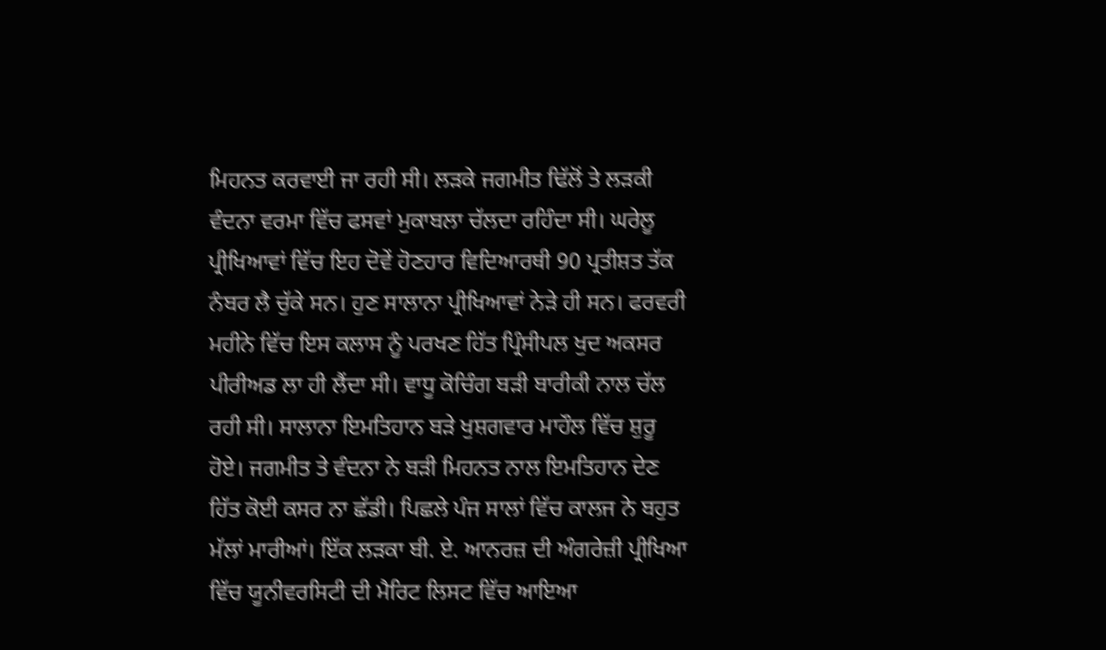ਮਿਹਨਤ ਕਰਵਾਈ ਜਾ ਰਹੀ ਸੀ। ਲੜਕੇ ਜਗਮੀਤ ਢਿੱਲੋਂ ਤੇ ਲੜਕੀ ਵੰਦਨਾ ਵਰਮਾ ਵਿੱਚ ਫਸਵਾਂ ਮੁਕਾਬਲਾ ਚੱਲਦਾ ਰਹਿੰਦਾ ਸੀ। ਘਰੇਲੂ ਪ੍ਰੀਖਿਆਵਾਂ ਵਿੱਚ ਇਹ ਦੋਵੇਂ ਹੋਣਹਾਰ ਵਿਦਿਆਰਥੀ 90 ਪ੍ਰਤੀਸ਼ਤ ਤੱਕ ਨੰਬਰ ਲੈ ਚੁੱਕੇ ਸਨ। ਹੁਣ ਸਾਲਾਨਾ ਪ੍ਰੀਖਿਆਵਾਂ ਨੇੜੇ ਹੀ ਸਨ। ਫਰਵਰੀ ਮਹੀਨੇ ਵਿੱਚ ਇਸ ਕਲਾਸ ਨੂੰ ਪਰਖਣ ਹਿੱਤ ਪ੍ਰਿੰਸੀਪਲ ਖੁਦ ਅਕਸਰ ਪੀਰੀਅਡ ਲਾ ਹੀ ਲੈਂਦਾ ਸੀ। ਵਾਧੂ ਕੋਚਿੰਗ ਬੜੀ ਬਾਰੀਕੀ ਨਾਲ ਚੱਲ ਰਹੀ ਸੀ। ਸਾਲਾਨਾ ਇਮਤਿਹਾਨ ਬੜੇ ਖੁਸ਼ਗਵਾਰ ਮਾਹੌਲ ਵਿੱਚ ਸ਼ੁਰੂ ਹੋਏ। ਜਗਮੀਤ ਤੇ ਵੰਦਨਾ ਨੇ ਬੜੀ ਮਿਹਨਤ ਨਾਲ ਇਮਤਿਹਾਨ ਦੇਣ ਹਿੱਤ ਕੋਈ ਕਸਰ ਨਾ ਛੱਡੀ। ਪਿਛਲੇ ਪੰਜ ਸਾਲਾਂ ਵਿੱਚ ਕਾਲਜ ਨੇ ਬਹੁਤ ਮੱਲਾਂ ਮਾਰੀਆਂ। ਇੱਕ ਲੜਕਾ ਬੀ. ਏ. ਆਨਰਜ਼ ਦੀ ਅੰਗਰੇਜ਼ੀ ਪ੍ਰੀਖਿਆ ਵਿੱਚ ਯੂਨੀਵਰਸਿਟੀ ਦੀ ਮੈਰਿਟ ਲਿਸਟ ਵਿੱਚ ਆਇਆ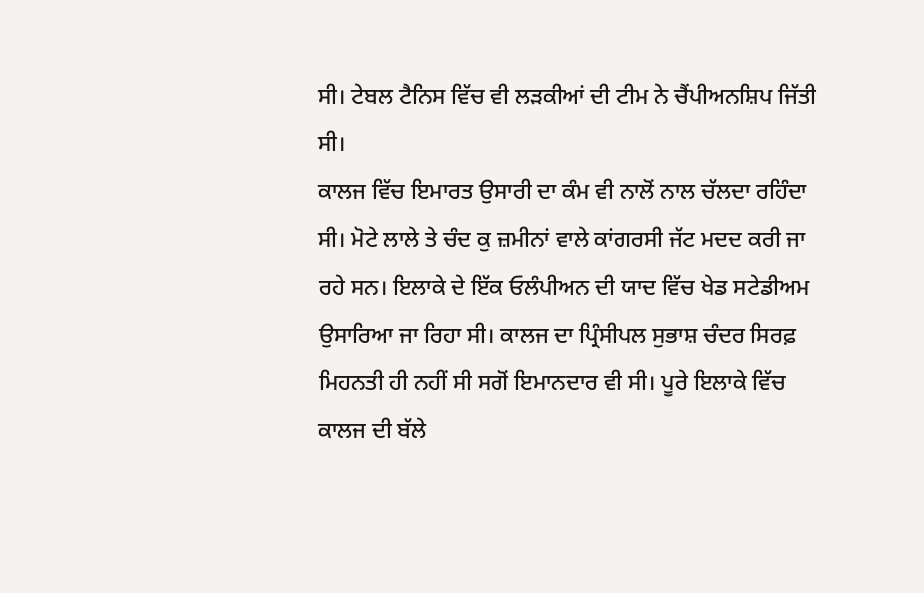ਸੀ। ਟੇਬਲ ਟੈਨਿਸ ਵਿੱਚ ਵੀ ਲੜਕੀਆਂ ਦੀ ਟੀਮ ਨੇ ਚੈਂਪੀਅਨਸ਼ਿਪ ਜਿੱਤੀ ਸੀ।
ਕਾਲਜ ਵਿੱਚ ਇਮਾਰਤ ਉਸਾਰੀ ਦਾ ਕੰਮ ਵੀ ਨਾਲੋਂ ਨਾਲ ਚੱਲਦਾ ਰਹਿੰਦਾ ਸੀ। ਮੋਟੇ ਲਾਲੇ ਤੇ ਚੰਦ ਕੁ ਜ਼ਮੀਨਾਂ ਵਾਲੇ ਕਾਂਗਰਸੀ ਜੱਟ ਮਦਦ ਕਰੀ ਜਾ ਰਹੇ ਸਨ। ਇਲਾਕੇ ਦੇ ਇੱਕ ਓਲੰਪੀਅਨ ਦੀ ਯਾਦ ਵਿੱਚ ਖੇਡ ਸਟੇਡੀਅਮ ਉਸਾਰਿਆ ਜਾ ਰਿਹਾ ਸੀ। ਕਾਲਜ ਦਾ ਪ੍ਰਿੰਸੀਪਲ ਸੁਭਾਸ਼ ਚੰਦਰ ਸਿਰਫ਼ ਮਿਹਨਤੀ ਹੀ ਨਹੀਂ ਸੀ ਸਗੋਂ ਇਮਾਨਦਾਰ ਵੀ ਸੀ। ਪੂਰੇ ਇਲਾਕੇ ਵਿੱਚ ਕਾਲਜ ਦੀ ਬੱਲੇ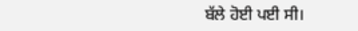ਬੱਲੇ ਹੋਈ ਪਈ ਸੀ।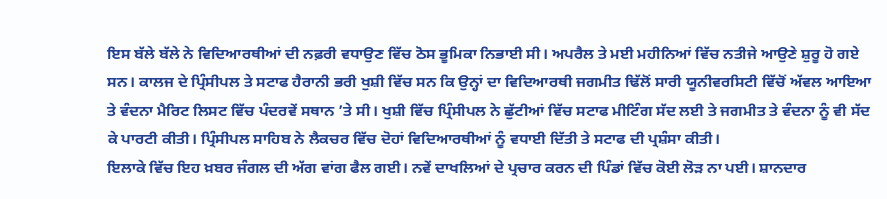ਇਸ ਬੱਲੇ ਬੱਲੇ ਨੇ ਵਿਦਿਆਰਥੀਆਂ ਦੀ ਨਫ਼ਰੀ ਵਧਾਉਣ ਵਿੱਚ ਠੋਸ ਭੂਮਿਕਾ ਨਿਭਾਈ ਸੀ। ਅਪਰੈਲ ਤੇ ਮਈ ਮਹੀਨਿਆਂ ਵਿੱਚ ਨਤੀਜੇ ਆਉਣੇ ਸ਼ੁਰੂ ਹੋ ਗਏ ਸਨ। ਕਾਲਜ ਦੇ ਪ੍ਰਿੰਸੀਪਲ ਤੇ ਸਟਾਫ ਹੈਰਾਨੀ ਭਰੀ ਖੁਸ਼ੀ ਵਿੱਚ ਸਨ ਕਿ ਉਨ੍ਹਾਂ ਦਾ ਵਿਦਿਆਰਥੀ ਜਗਮੀਤ ਢਿੱਲੋਂ ਸਾਰੀ ਯੂਨੀਵਰਸਿਟੀ ਵਿੱਚੋਂ ਅੱਵਲ ਆਇਆ ਤੇ ਵੰਦਨਾ ਮੈਰਿਟ ਲਿਸਟ ਵਿੱਚ ਪੰਦਰਵੇਂ ਸਥਾਨ ’ਤੇ ਸੀ। ਖੁਸ਼ੀ ਵਿੱਚ ਪ੍ਰਿੰਸੀਪਲ ਨੇ ਛੁੱਟੀਆਂ ਵਿੱਚ ਸਟਾਫ ਮੀਟਿੰਗ ਸੱਦ ਲਈ ਤੇ ਜਗਮੀਤ ਤੇ ਵੰਦਨਾ ਨੂੰ ਵੀ ਸੱਦ ਕੇ ਪਾਰਟੀ ਕੀਤੀ। ਪ੍ਰਿੰਸੀਪਲ ਸਾਹਿਬ ਨੇ ਲੈਕਚਰ ਵਿੱਚ ਦੋਹਾਂ ਵਿਦਿਆਰਥੀਆਂ ਨੂੰ ਵਧਾਈ ਦਿੱਤੀ ਤੇ ਸਟਾਫ ਦੀ ਪ੍ਰਸ਼ੰਸਾ ਕੀਤੀ।
ਇਲਾਕੇ ਵਿੱਚ ਇਹ ਖ਼ਬਰ ਜੰਗਲ ਦੀ ਅੱਗ ਵਾਂਗ ਫੈਲ ਗਈ। ਨਵੇਂ ਦਾਖਲਿਆਂ ਦੇ ਪ੍ਰਚਾਰ ਕਰਨ ਦੀ ਪਿੰਡਾਂ ਵਿੱਚ ਕੋਈ ਲੋੜ ਨਾ ਪਈ। ਸ਼ਾਨਦਾਰ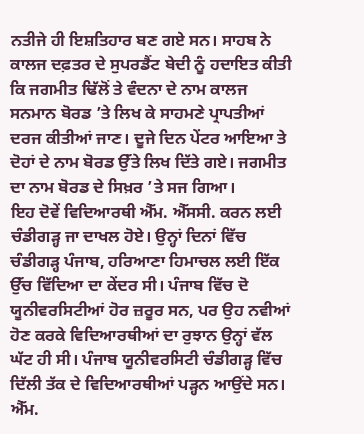ਨਤੀਜੇ ਹੀ ਇਸ਼ਤਿਹਾਰ ਬਣ ਗਏ ਸਨ। ਸਾਹਬ ਨੇ ਕਾਲਜ ਦਫ਼ਤਰ ਦੇ ਸੁਪਰਡੈਂਟ ਬੇਦੀ ਨੂੰ ਹਦਾਇਤ ਕੀਤੀ ਕਿ ਜਗਮੀਤ ਢਿੱਲੋਂ ਤੇ ਵੰਦਨਾ ਦੇ ਨਾਮ ਕਾਲਜ ਸਨਮਾਨ ਬੋਰਡ ’ਤੇ ਲਿਖ ਕੇ ਸਾਹਮਣੇ ਪ੍ਰਾਪਤੀਆਂ ਦਰਜ ਕੀਤੀਆਂ ਜਾਣ। ਦੂਜੇ ਦਿਨ ਪੇਂਟਰ ਆਇਆ ਤੇ ਦੋਹਾਂ ਦੇ ਨਾਮ ਬੋਰਡ ਉੱਤੇ ਲਿਖ ਦਿੱਤੇ ਗਏ। ਜਗਮੀਤ ਦਾ ਨਾਮ ਬੋਰਡ ਦੇ ਸਿਖ਼ਰ ’ਤੇ ਸਜ ਗਿਆ।
ਇਹ ਦੋਵੇਂ ਵਿਦਿਆਰਥੀ ਐੱਮ. ਐੱਸਸੀ. ਕਰਨ ਲਈ ਚੰਡੀਗੜ੍ਹ ਜਾ ਦਾਖਲ ਹੋਏ। ਉਨ੍ਹਾਂ ਦਿਨਾਂ ਵਿੱਚ ਚੰਡੀਗੜ੍ਹ ਪੰਜਾਬ, ਹਰਿਆਣਾ ਹਿਮਾਚਲ ਲਈ ਇੱਕ ਉੱਚ ਵਿੱਦਿਆ ਦਾ ਕੇਂਦਰ ਸੀ। ਪੰਜਾਬ ਵਿੱਚ ਦੋ ਯੂਨੀਵਰਸਿਟੀਆਂ ਹੋਰ ਜ਼ਰੂਰ ਸਨ, ਪਰ ਉਹ ਨਵੀਆਂ ਹੋਣ ਕਰਕੇ ਵਿਦਿਆਰਥੀਆਂ ਦਾ ਰੁਝਾਨ ਉਨ੍ਹਾਂ ਵੱਲ ਘੱਟ ਹੀ ਸੀ। ਪੰਜਾਬ ਯੂਨੀਵਰਸਿਟੀ ਚੰਡੀਗੜ੍ਹ ਵਿੱਚ ਦਿੱਲੀ ਤੱਕ ਦੇ ਵਿਦਿਆਰਥੀਆਂ ਪੜ੍ਹਨ ਆਉਂਦੇ ਸਨ। ਐੱਮ.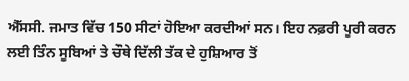ਐੱਸਸੀ. ਜਮਾਤ ਵਿੱਚ 150 ਸੀਟਾਂ ਹੋਇਆ ਕਰਦੀਆਂ ਸਨ। ਇਹ ਨਫ਼ਰੀ ਪੂਰੀ ਕਰਨ ਲਈ ਤਿੰਨ ਸੂਬਿਆਂ ਤੇ ਚੌਥੇ ਦਿੱਲੀ ਤੱਕ ਦੇ ਹੁਸ਼ਿਆਰ ਤੋਂ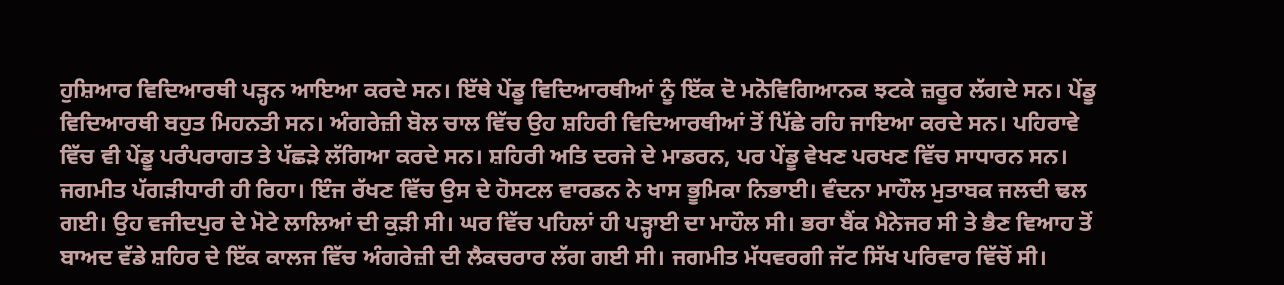ਹੁਸ਼ਿਆਰ ਵਿਦਿਆਰਥੀ ਪੜ੍ਹਨ ਆਇਆ ਕਰਦੇ ਸਨ। ਇੱਥੇ ਪੇਂਡੂ ਵਿਦਿਆਰਥੀਆਂ ਨੂੰ ਇੱਕ ਦੋ ਮਨੋਵਿਗਿਆਨਕ ਝਟਕੇ ਜ਼ਰੂਰ ਲੱਗਦੇ ਸਨ। ਪੇਂਡੂ ਵਿਦਿਆਰਥੀ ਬਹੁਤ ਮਿਹਨਤੀ ਸਨ। ਅੰਗਰੇਜ਼ੀ ਬੋਲ ਚਾਲ ਵਿੱਚ ਉਹ ਸ਼ਹਿਰੀ ਵਿਦਿਆਰਥੀਆਂ ਤੋਂ ਪਿੱਛੇ ਰਹਿ ਜਾਇਆ ਕਰਦੇ ਸਨ। ਪਹਿਰਾਵੇ ਵਿੱਚ ਵੀ ਪੇਂਡੂ ਪਰੰਪਰਾਗਤ ਤੇ ਪੱਛੜੇ ਲੱਗਿਆ ਕਰਦੇ ਸਨ। ਸ਼ਹਿਰੀ ਅਤਿ ਦਰਜੇ ਦੇ ਮਾਡਰਨ, ਪਰ ਪੇਂਡੂ ਵੇਖਣ ਪਰਖਣ ਵਿੱਚ ਸਾਧਾਰਨ ਸਨ।
ਜਗਮੀਤ ਪੱਗੜੀਧਾਰੀ ਹੀ ਰਿਹਾ। ਇੰਜ ਰੱਖਣ ਵਿੱਚ ਉਸ ਦੇ ਹੋਸਟਲ ਵਾਰਡਨ ਨੇ ਖਾਸ ਭੂਮਿਕਾ ਨਿਭਾਈ। ਵੰਦਨਾ ਮਾਹੌਲ ਮੁਤਾਬਕ ਜਲਦੀ ਢਲ ਗਈ। ਉਹ ਵਜੀਦਪੁਰ ਦੇ ਮੋਟੇ ਲਾਲਿਆਂ ਦੀ ਕੁੜੀ ਸੀ। ਘਰ ਵਿੱਚ ਪਹਿਲਾਂ ਹੀ ਪੜ੍ਹਾਈ ਦਾ ਮਾਹੌਲ ਸੀ। ਭਰਾ ਬੈਂਕ ਮੈਨੇਜਰ ਸੀ ਤੇ ਭੈਣ ਵਿਆਹ ਤੋਂ ਬਾਅਦ ਵੱਡੇ ਸ਼ਹਿਰ ਦੇ ਇੱਕ ਕਾਲਜ ਵਿੱਚ ਅੰਗਰੇਜ਼ੀ ਦੀ ਲੈਕਚਰਾਰ ਲੱਗ ਗਈ ਸੀ। ਜਗਮੀਤ ਮੱਧਵਰਗੀ ਜੱਟ ਸਿੱਖ ਪਰਿਵਾਰ ਵਿੱਚੋਂ ਸੀ।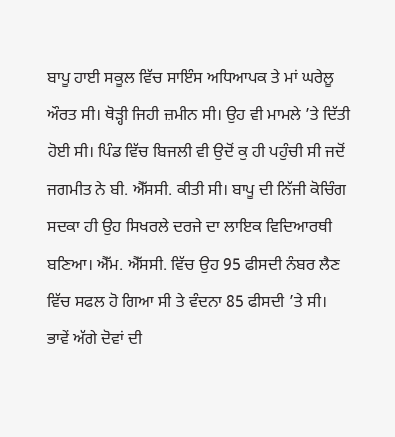ਬਾਪੂ ਹਾਈ ਸਕੂਲ ਵਿੱਚ ਸਾਇੰਸ ਅਧਿਆਪਕ ਤੇ ਮਾਂ ਘਰੇਲੂ ਔਰਤ ਸੀ। ਥੋੜ੍ਹੀ ਜਿਹੀ ਜ਼ਮੀਨ ਸੀ। ਉਹ ਵੀ ਮਾਮਲੇ ’ਤੇ ਦਿੱਤੀ ਹੋਈ ਸੀ। ਪਿੰਡ ਵਿੱਚ ਬਿਜਲੀ ਵੀ ਉਦੋਂ ਕੁ ਹੀ ਪਹੁੰਚੀ ਸੀ ਜਦੋਂ ਜਗਮੀਤ ਨੇ ਬੀ. ਐੱਸਸੀ. ਕੀਤੀ ਸੀ। ਬਾਪੂ ਦੀ ਨਿੱਜੀ ਕੋਚਿੰਗ ਸਦਕਾ ਹੀ ਉਹ ਸਿਖਰਲੇ ਦਰਜੇ ਦਾ ਲਾਇਕ ਵਿਦਿਆਰਥੀ ਬਣਿਆ। ਐੱਮ. ਐੱਸਸੀ. ਵਿੱਚ ਉਹ 95 ਫੀਸਦੀ ਨੰਬਰ ਲੈਣ ਵਿੱਚ ਸਫਲ ਹੋ ਗਿਆ ਸੀ ਤੇ ਵੰਦਨਾ 85 ਫੀਸਦੀ ’ਤੇ ਸੀ। ਭਾਵੇਂ ਅੱਗੇ ਦੋਵਾਂ ਦੀ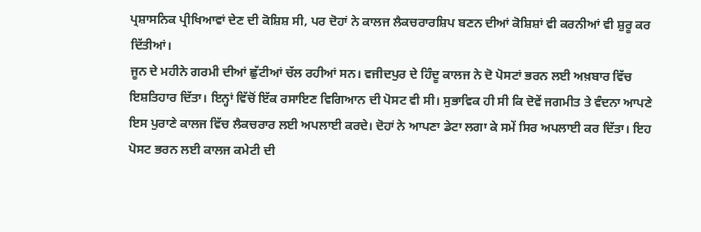ਪ੍ਰਸ਼ਾਸਨਿਕ ਪ੍ਰੀਖਿਆਵਾਂ ਦੇਣ ਦੀ ਕੋਸ਼ਿਸ਼ ਸੀ, ਪਰ ਦੋਹਾਂ ਨੇ ਕਾਲਜ ਲੈਕਚਰਾਰਸ਼ਿਪ ਬਣਨ ਦੀਆਂ ਕੋਸ਼ਿਸ਼ਾਂ ਵੀ ਕਰਨੀਆਂ ਵੀ ਸ਼ੁਰੂ ਕਰ ਦਿੱਤੀਆਂ।
ਜੂਨ ਦੇ ਮਹੀਨੇ ਗਰਮੀ ਦੀਆਂ ਛੁੱਟੀਆਂ ਚੱਲ ਰਹੀਆਂ ਸਨ। ਵਜੀਦਪੁਰ ਦੇ ਹਿੰਦੂ ਕਾਲਜ ਨੇ ਦੋ ਪੋਸਟਾਂ ਭਰਨ ਲਈ ਅਖ਼ਬਾਰ ਵਿੱਚ ਇਸ਼ਤਿਹਾਰ ਦਿੱਤਾ। ਇਨ੍ਹਾਂ ਵਿੱਚੋਂ ਇੱਕ ਰਸਾਇਣ ਵਿਗਿਆਨ ਦੀ ਪੋਸਟ ਵੀ ਸੀ। ਸੁਭਾਵਿਕ ਹੀ ਸੀ ਕਿ ਦੋਵੇਂ ਜਗਮੀਤ ਤੇ ਵੰਦਨਾ ਆਪਣੇ ਇਸ ਪੁਰਾਣੇ ਕਾਲਜ ਵਿੱਚ ਲੈਕਚਰਾਰ ਲਈ ਅਪਲਾਈ ਕਰਦੇ। ਦੋਹਾਂ ਨੇ ਆਪਣਾ ਡੇਟਾ ਲਗਾ ਕੇ ਸਮੇਂ ਸਿਰ ਅਪਲਾਈ ਕਰ ਦਿੱਤਾ। ਇਹ ਪੋਸਟ ਭਰਨ ਲਈ ਕਾਲਜ ਕਮੇਟੀ ਦੀ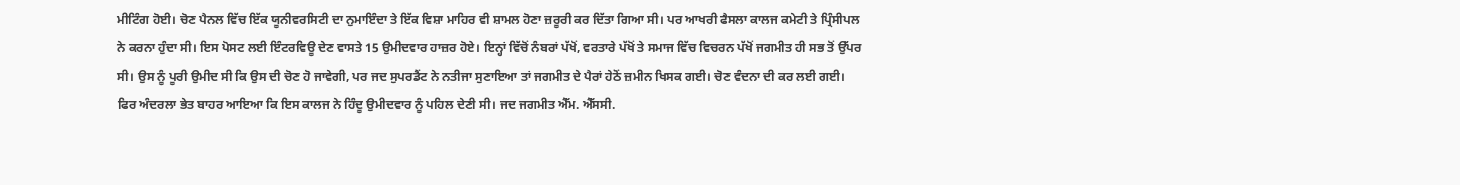ਮੀਟਿੰਗ ਹੋਈ। ਚੋਣ ਪੈਨਲ ਵਿੱਚ ਇੱਕ ਯੂਨੀਵਰਸਿਟੀ ਦਾ ਨੁਮਾਇੰਦਾ ਤੇ ਇੱਕ ਵਿਸ਼ਾ ਮਾਹਿਰ ਵੀ ਸ਼ਾਮਲ ਹੋਣਾ ਜ਼ਰੂਰੀ ਕਰ ਦਿੱਤਾ ਗਿਆ ਸੀ। ਪਰ ਆਖਰੀ ਫੈਸਲਾ ਕਾਲਜ ਕਮੇਟੀ ਤੇ ਪ੍ਰਿੰਸੀਪਲ ਨੇ ਕਰਨਾ ਹੁੰਦਾ ਸੀ। ਇਸ ਪੋਸਟ ਲਈ ਇੰਟਰਵਿਊ ਦੇਣ ਵਾਸਤੇ 15 ਉਮੀਦਵਾਰ ਹਾਜ਼ਰ ਹੋਏ। ਇਨ੍ਹਾਂ ਵਿੱਚੋਂ ਨੰਬਰਾਂ ਪੱਖੋਂ, ਵਰਤਾਰੇ ਪੱਖੋਂ ਤੇ ਸਮਾਜ ਵਿੱਚ ਵਿਚਰਨ ਪੱਖੋਂ ਜਗਮੀਤ ਹੀ ਸਭ ਤੋਂ ਉੱਪਰ ਸੀ। ਉਸ ਨੂੰ ਪੂਰੀ ਉਮੀਦ ਸੀ ਕਿ ਉਸ ਦੀ ਚੋਣ ਹੋ ਜਾਵੇਗੀ, ਪਰ ਜਦ ਸੁਪਰਡੈਂਟ ਨੇ ਨਤੀਜਾ ਸੁਣਾਇਆ ਤਾਂ ਜਗਮੀਤ ਦੇ ਪੈਰਾਂ ਹੇਠੋਂ ਜ਼ਮੀਨ ਖਿਸਕ ਗਈ। ਚੋਣ ਵੰਦਨਾ ਦੀ ਕਰ ਲਈ ਗਈ।
ਫਿਰ ਅੰਦਰਲਾ ਭੇਤ ਬਾਹਰ ਆਇਆ ਕਿ ਇਸ ਕਾਲਜ ਨੇ ਹਿੰਦੂ ਉਮੀਦਵਾਰ ਨੂੰ ਪਹਿਲ ਦੇਣੀ ਸੀ। ਜਦ ਜਗਮੀਤ ਐੱਮ. ਐੱਸਸੀ.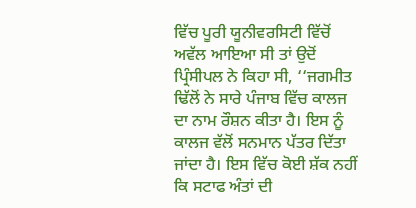ਵਿੱਚ ਪੂਰੀ ਯੂਨੀਵਰਸਿਟੀ ਵਿੱਚੋਂ ਅਵੱਲ ਆਇਆ ਸੀ ਤਾਂ ਉਦੋਂ ਪ੍ਰਿੰਸੀਪਲ ਨੇ ਕਿਹਾ ਸੀ, ‘‘ਜਗਮੀਤ ਢਿੱਲੋਂ ਨੇ ਸਾਰੇ ਪੰਜਾਬ ਵਿੱਚ ਕਾਲਜ ਦਾ ਨਾਮ ਰੌਸ਼ਨ ਕੀਤਾ ਹੈ। ਇਸ ਨੂੰ ਕਾਲਜ ਵੱਲੋਂ ਸਨਮਾਨ ਪੱਤਰ ਦਿੱਤਾ ਜਾਂਦਾ ਹੈ। ਇਸ ਵਿੱਚ ਕੋਈ ਸ਼ੱਕ ਨਹੀਂ ਕਿ ਸਟਾਫ ਅੰਤਾਂ ਦੀ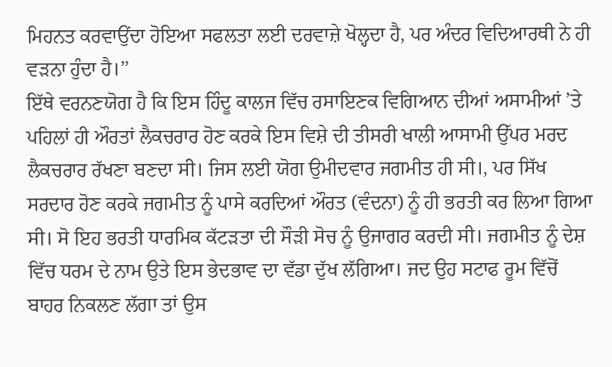ਮਿਹਨਤ ਕਰਵਾਉਂਦਾ ਹੋਇਆ ਸਫਲਤਾ ਲਈ ਦਰਵਾਜ਼ੇ ਖੋਲ੍ਹਦਾ ਹੈ, ਪਰ ਅੰਦਰ ਵਿਦਿਆਰਥੀ ਨੇ ਹੀ ਵੜਨਾ ਹੁੰਦਾ ਹੈ।’’
ਇੱਥੇ ਵਰਨਣਯੋਗ ਹੈ ਕਿ ਇਸ ਹਿੰਦੂ ਕਾਲਜ ਵਿੱਚ ਰਸਾਇਣਕ ਵਿਗਿਆਨ ਦੀਆਂ ਅਸਾਮੀਆਂ ’ਤੇ ਪਹਿਲਾਂ ਹੀ ਔਰਤਾਂ ਲੈਕਚਰਾਰ ਹੋਣ ਕਰਕੇ ਇਸ ਵਿਸ਼ੇ ਦੀ ਤੀਸਰੀ ਖਾਲੀ ਆਸਾਮੀ ਉੱਪਰ ਮਰਦ ਲੈਕਚਰਾਰ ਰੱਖਣਾ ਬਣਦਾ ਸੀ। ਜਿਸ ਲਈ ਯੋਗ ਉਮੀਦਵਾਰ ਜਗਮੀਤ ਹੀ ਸੀ।, ਪਰ ਸਿੱਖ ਸਰਦਾਰ ਹੋਣ ਕਰਕੇ ਜਗਮੀਤ ਨੂੰ ਪਾਸੇ ਕਰਦਿਆਂ ਔਰਤ (ਵੰਦਨਾ) ਨੂੰ ਹੀ ਭਰਤੀ ਕਰ ਲਿਆ ਗਿਆ ਸੀ। ਸੋ ਇਹ ਭਰਤੀ ਧਾਰਮਿਕ ਕੱਟੜਤਾ ਦੀ ਸੌੜੀ ਸੋਚ ਨੂੰ ਉਜਾਗਰ ਕਰਦੀ ਸੀ। ਜਗਮੀਤ ਨੂੰ ਦੇਸ਼ ਵਿੱਚ ਧਰਮ ਦੇ ਨਾਮ ਉਤੇ ਇਸ ਭੇਦਭਾਵ ਦਾ ਵੱਡਾ ਦੁੱਖ ਲੱਗਿਆ। ਜਦ ਉਹ ਸਟਾਫ ਰੂਮ ਵਿੱਚੋਂ ਬਾਹਰ ਨਿਕਲਣ ਲੱਗਾ ਤਾਂ ਉਸ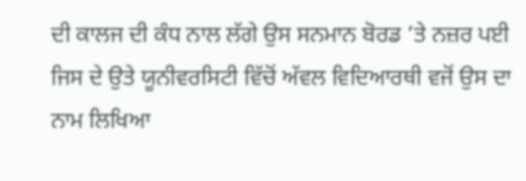ਦੀ ਕਾਲਜ ਦੀ ਕੰਧ ਨਾਲ ਲੱਗੇ ਉਸ ਸਨਮਾਨ ਬੋਰਡ ’ਤੇ ਨਜ਼ਰ ਪਈ ਜਿਸ ਦੇ ਉਤੇ ਯੂਨੀਵਰਸਿਟੀ ਵਿੱਚੋਂ ਅੱਵਲ ਵਿਦਿਆਰਥੀ ਵਜੋਂ ਉਸ ਦਾ ਨਾਮ ਲਿਖਿਆ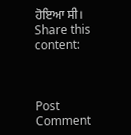ਹੋਇਆ ਸੀ।
Share this content:



Post Comment